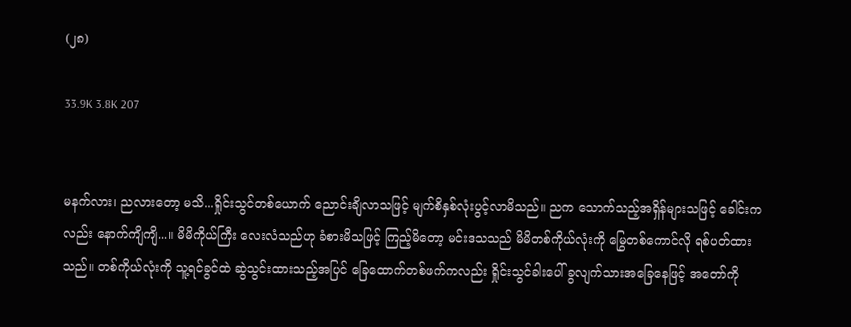(၂၈)

33.9K 3.8K 207


မနက်လား၊ ညလားတော့ မသိ...ရှိုင်းသွင်တစ်ယောက် ညောင်းချိလာသဖြင့် မျက်စိနှစ်လုံးပွင့်လာမိသည်။ ညက သောက်သည့်အရှိန်များသဖြင့် ခေါင်းကလည်း နောက်ကျိကျိ...။ မိမိကိုယ်ကြီး လေးလံသည်ဟု ခံစားမိသဖြင့် ကြည့်မိတော့ မင်းဒသသည် မိမိတစ်ကိုယ်လုံးကို မြွေတစ်ကောင်လို ရစ်ပတ်ထားသည်။ တစ်ကိုယ်လုံးကို သူ့ရင်ခွင်ထဲ ဆွဲသွင်းထားသည့်အပြင် ခြေထောက်တစ်ဖက်ကလည်း ရှိုင်းသွင်ခါးပေါ် ခွလျက်သားအခြေနေဖြင့် အတော်ကို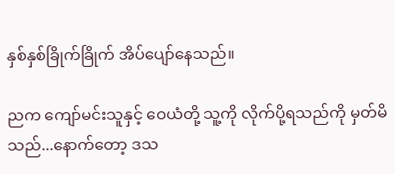နှစ်နှစ်ခြိုက်ခြိုက် အိပ်ပျော်နေသည်။

ညက ကျော်မင်းသူနှင့် ဝေယံတို့ သူ့ကို လိုက်ပို့ရသည်ကို မှတ်မိသည်...နောက်တော့ ဒသ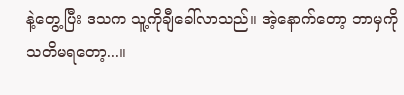နဲ့တွေ့ပြီး ဒသက သူ့ကိုချီခေါ်လာသည်။ အဲ့နောက်တော့ ဘာမှကို သတိမရတော့...။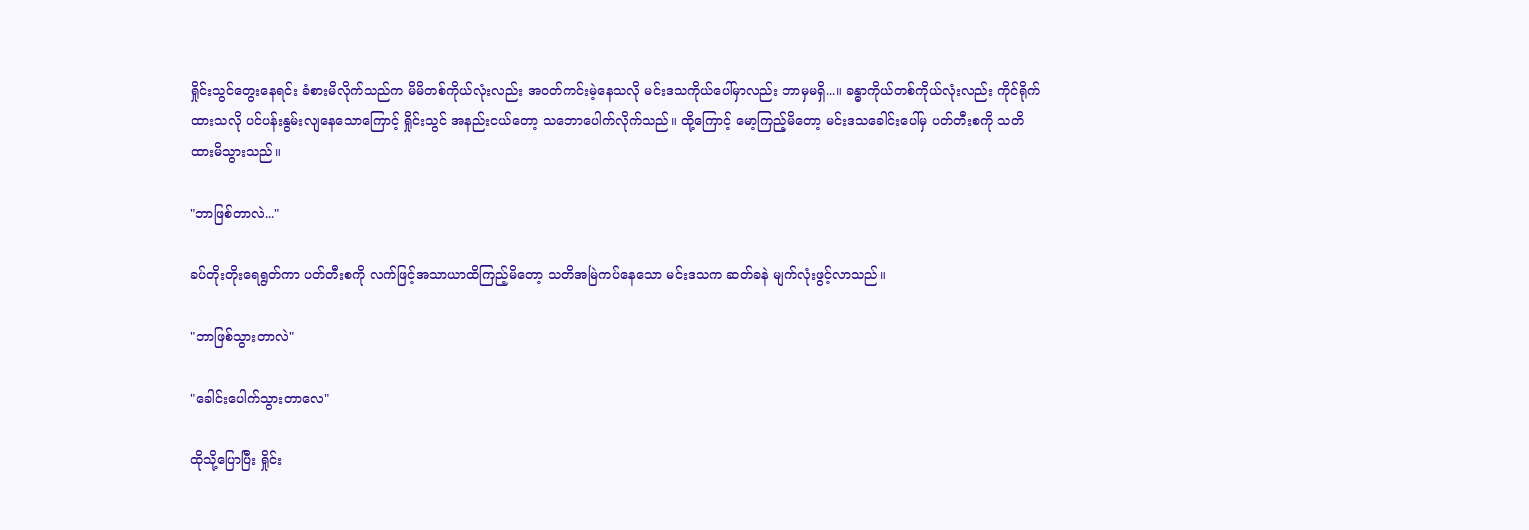ရှိုင်းသွင်တွေးနေရင်း ခံစားမိလိုက်သည်က မိမိတစ်ကိုယ်လုံးလည်း အဝတ်ကင်းမဲ့နေသလို မင်းဒသကိုယ်ပေါ်မှာလည်း ဘာမှမရှိ...။ ခန္ဓာကိုယ်တစ်ကိုယ်လုံးလည်း ကိုင်ရိုက်ထားသလို ပင်ပန်းနွမ်းလျနေသောကြောင့် ရှိုင်းသွင် အနည်းငယ်တော့ သဘောပေါက်လိုက်သည်။ ထို့ကြောင့် မော့ကြည့်မိတော့ မင်းဒသခေါင်းပေါ်မှ ပတ်တီးစကို သတိထားမိသွားသည်။

"ဘာဖြစ်တာလဲ..."

ခပ်တိုးတိုးရေရွတ်ကာ ပတ်တီးစကို လက်ဖြင့်အသာယာထိကြည့်မိတော့ သတိအမြဲကပ်နေသော မင်းဒသက ဆတ်ခနဲ မျက်လုံးဖွင့်လာသည်။

"ဘာဖြစ်သွားတာလဲ"

"ခေါင်းပေါက်သွားတာလေ"

ထိုသို့ပြောပြီး ရှိုင်း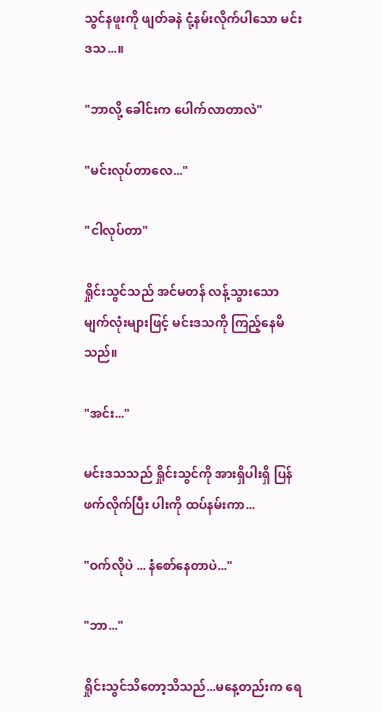သွင်နဖူးကို ဖျတ်ခနဲ ငုံ့နမ်းလိုက်ပါသော မင်းဒသ...။

"ဘာလို့ ခေါင်းက ပေါက်လာတာလဲ"

"မင်းလုပ်တာလေ..."

"ငါလုပ်တာ"

ရှိုင်းသွင်သည် အင်မတန် လန့်သွားသော မျက်လုံးများဖြင့် မင်းဒသကို ကြည့်နေမိသည်။

"အင်း..."

မင်းဒသသည် ရှိုင်းသွင်ကို အားရှိပါးရှိ ပြန်ဖက်လိုက်ပြီး ပါးကို ထပ်နမ်းကာ...

"ဝက်လိုပဲ ... နံစော်နေတာပဲ..."

"ဘာ..."

ရှိုင်းသွင်သိတော့သိသည်...မနေ့တည်းက ရေ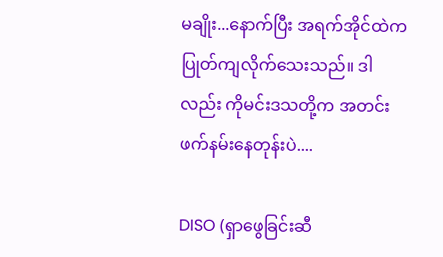မချိုး...နောက်ပြီး အရက်အိုင်ထဲက ပြုတ်ကျလိုက်သေးသည်။ ဒါလည်း ကိုမင်းဒသတို့က အတင်းဖက်နမ်းနေတုန်းပဲ....

DISO (ရှာဖွေခြင်းဆီ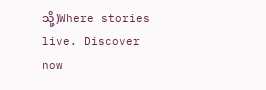သို့)Where stories live. Discover now